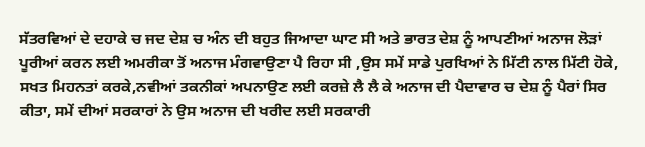ਸੱਤਰਵਿਆਂ ਦੇ ਦਹਾਕੇ ਚ ਜਦ ਦੇਸ਼ ਚ ਅੰਨ ਦੀ ਬਹੁਤ ਜਿਆਦਾ ਘਾਟ ਸੀ ਅਤੇ ਭਾਰਤ ਦੇਸ਼ ਨੂੰ ਆਪਣੀਆਂ ਅਨਾਜ ਲੋੜਾਂ ਪੂਰੀਆਂ ਕਰਨ ਲਈ ਅਮਰੀਕਾ ਤੋਂ ਅਨਾਜ ਮੰਗਵਾਉਣਾ ਪੈ ਰਿਹਾ ਸੀ ,ਉਸ ਸਮੇਂ ਸਾਡੇ ਪੁਰਖਿਆਂ ਨੇ ਮਿੱਟੀ ਨਾਲ ਮਿੱਟੀ ਹੋਕੇ, ਸਖਤ ਮਿਹਨਤਾਂ ਕਰਕੇ,ਨਵੀਆਂ ਤਕਨੀਕਾਂ ਅਪਨਾਉਣ ਲਈ ਕਰਜ਼ੇ ਲੈ ਲੈ ਕੇ ਅਨਾਜ ਦੀ ਪੈਦਾਵਾਰ ਚ ਦੇਸ਼ ਨੂੰ ਪੈਰਾਂ ਸਿਰ ਕੀਤਾ, ਸਮੇਂ ਦੀਆਂ ਸਰਕਾਰਾਂ ਨੇ ਉਸ ਅਨਾਜ ਦੀ ਖਰੀਦ ਲਈ ਸਰਕਾਰੀ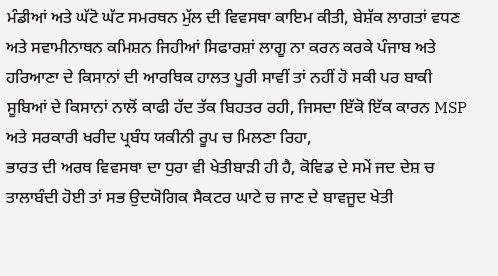ਮੰਡੀਆਂ ਅਤੇ ਘੱਟੋ ਘੱਟ ਸਮਰਥਨ ਮੁੱਲ ਦੀ ਵਿਵਸਥਾ ਕਾਇਮ ਕੀਤੀ, ਬੇਸ਼ੱਕ ਲਾਗਤਾਂ ਵਧਣ ਅਤੇ ਸਵਾਮੀਨਾਥਨ ਕਮਿਸ਼ਨ ਜਿਹੀਆਂ ਸਿਫਾਰਸ਼ਾਂ ਲਾਗੂ ਨਾ ਕਰਨ ਕਰਕੇ ਪੰਜਾਬ ਅਤੇ ਹਰਿਆਣਾ ਦੇ ਕਿਸਾਨਾਂ ਦੀ ਆਰਥਿਕ ਹਾਲਤ ਪੂਰੀ ਸਾਵੀਂ ਤਾਂ ਨਹੀਂ ਹੋ ਸਕੀ ਪਰ ਬਾਕੀ ਸੂਬਿਆਂ ਦੇ ਕਿਸਾਨਾਂ ਨਾਲੋਂ ਕਾਫੀ ਹੱਦ ਤੱਕ ਬਿਹਤਰ ਰਹੀ, ਜਿਸਦਾ ਇੱਕੋ ਇੱਕ ਕਾਰਨ MSP ਅਤੇ ਸਰਕਾਰੀ ਖਰੀਦ ਪ੍ਰਬੰਧ ਯਕੀਨੀ ਰੂਪ ਚ ਮਿਲਣਾ ਰਿਹਾ,
ਭਾਰਤ ਦੀ ਅਰਥ ਵਿਵਸਥਾ ਦਾ ਧੁਰਾ ਵੀ ਖੇਤੀਬਾੜੀ ਹੀ ਹੈ, ਕੋਵਿਡ ਦੇ ਸਮੇਂ ਜਦ ਦੇਸ਼ ਚ ਤਾਲਾਬੰਦੀ ਹੋਈ ਤਾਂ ਸਭ ਉਦਯੋਗਿਕ ਸੈਕਟਰ ਘਾਟੇ ਚ ਜਾਣ ਦੇ ਬਾਵਜੂਦ ਖੇਤੀ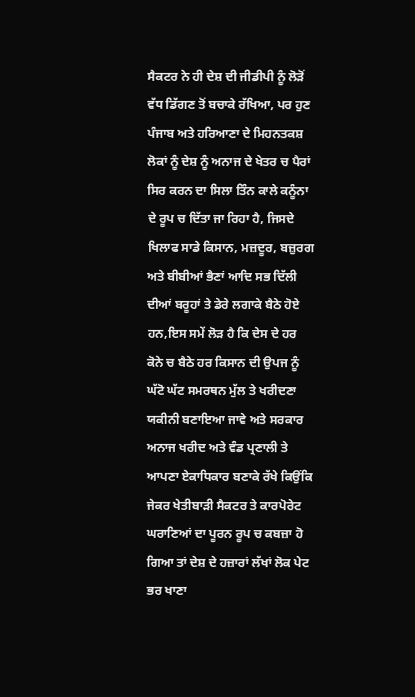ਸੈਕਟਰ ਨੇ ਹੀ ਦੇਸ਼ ਦੀ ਜੀਡੀਪੀ ਨੂੰ ਲੋੜੋਂ ਵੱਧ ਡਿੱਗਣ ਤੋਂ ਬਚਾਕੇ ਰੱਖਿਆ, ਪਰ ਹੁਣ ਪੰਜਾਬ ਅਤੇ ਹਰਿਆਣਾ ਦੇ ਮਿਹਨਤਕਸ਼ ਲੋਕਾਂ ਨੂੰ ਦੇਸ਼ ਨੂੰ ਅਨਾਜ ਦੇ ਖੇਤਰ ਚ ਪੈਰਾਂ ਸਿਰ ਕਰਨ ਦਾ ਸਿਲਾ ਤਿੰਨ ਕਾਲੇ ਕਨੂੰਨਾ ਦੇ ਰੂਪ ਚ ਦਿੱਤਾ ਜਾ ਰਿਹਾ ਹੈ, ਜਿਸਦੇ ਖਿਲਾਫ ਸਾਡੇ ਕਿਸਾਨ, ਮਜ਼ਦੂਰ, ਬਜ਼ੁਰਗ ਅਤੇ ਬੀਬੀਆਂ ਭੈਣਾਂ ਆਦਿ ਸਭ ਦਿੱਲੀ ਦੀਆਂ ਬਰੂਹਾਂ ਤੇ ਡੇਰੇ ਲਗਾਕੇ ਬੈਠੇ ਹੋਏ ਹਨ,ਇਸ ਸਮੇਂ ਲੋੜ ਹੈ ਕਿ ਦੇਸ ਦੇ ਹਰ ਕੋਨੇ ਚ ਬੈਠੇ ਹਰ ਕਿਸਾਨ ਦੀ ਉਪਜ ਨੂੰ ਘੱਟੋ ਘੱਟ ਸਮਰਥਨ ਮੁੱਲ ਤੇ ਖਰੀਦਣਾ ਯਕੀਨੀ ਬਣਾਇਆ ਜਾਵੇ ਅਤੇ ਸਰਕਾਰ ਅਨਾਜ ਖਰੀਦ ਅਤੇ ਵੰਡ ਪ੍ਰਣਾਲੀ ਤੇ ਆਪਣਾ ਏਕਾਧਿਕਾਰ ਬਣਾਕੇ ਰੱਖੇ ਕਿਉਂਕਿ ਜੇਕਰ ਖੇਤੀਬਾੜੀ ਸੈਕਟਰ ਤੇ ਕਾਰਪੋਰੇਟ ਘਰਾਣਿਆਂ ਦਾ ਪੂਰਨ ਰੂਪ ਚ ਕਬਜ਼ਾ ਹੋ ਗਿਆ ਤਾਂ ਦੇਸ਼ ਦੇ ਹਜ਼ਾਰਾਂ ਲੱਖਾਂ ਲੋਕ ਪੇਟ ਭਰ ਖਾਣਾ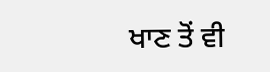ਖਾਣ ਤੋਂ ਵੀ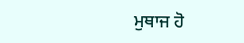ਮੁਥਾਜ ਹੋ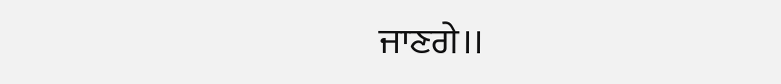ਜਾਣਗੇ।।